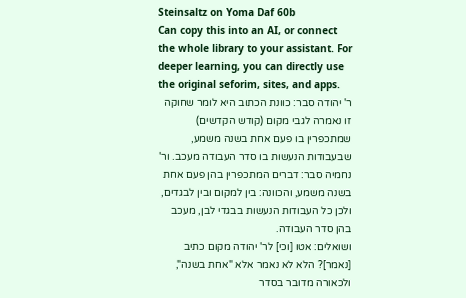Steinsaltz on Yoma Daf 60b
Can copy this into an AI, or connect the whole library to your assistant. For deeper learning, you can directly use the original seforim, sites, and apps.
ר' יהודה סבר: כוונת הכתוב היא לומר שחוקה זו נאמרה לגבי מקום (קודש הקדשים) שמתכפרין בו פעם אחת בשנה משמע, שבעבודות הנעשות בו סדר העבודה מעכב. ור' נחמיה סבר: דברים המתכפרין בהן פעם אחת בשנה משמע, והכוונה: בין למקום ובין לבגדים, ולכן כל העבודות הנעשות בבגדי לבן, מעכב בהן סדר העבודה.
ושואלים: אטו [וכי] לר' יהודה מקום כתיב [נאמר]? הלא לא נאמר אלא "אחת בשנה", ולכאורה מדובר בסדר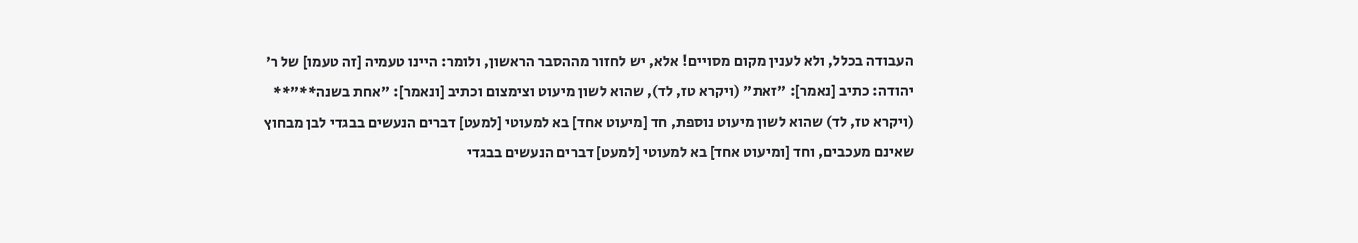העבודה בכלל, ולא לענין מקום מסויים! אלא, יש לחזור מההסבר הראשון, ולומר: היינו טעמיה [זה טעמו] של ר' יהודה: כתיב [נאמר]: "זאת" (ויקרא טז, לד), שהוא לשון מיעוט וצימצום וכתיב [ונאמר]: "אחת בשנה**"** (ויקרא טז, לד) שהוא לשון מיעוט נוספת, חד [מיעוט אחד] בא למעוטי [למעט] דברים הנעשים בבגדי לבן מבחוץ שאינם מעכבים, וחד [ומיעוט אחד] בא למעוטי [למעט] דברים הנעשים בבגדי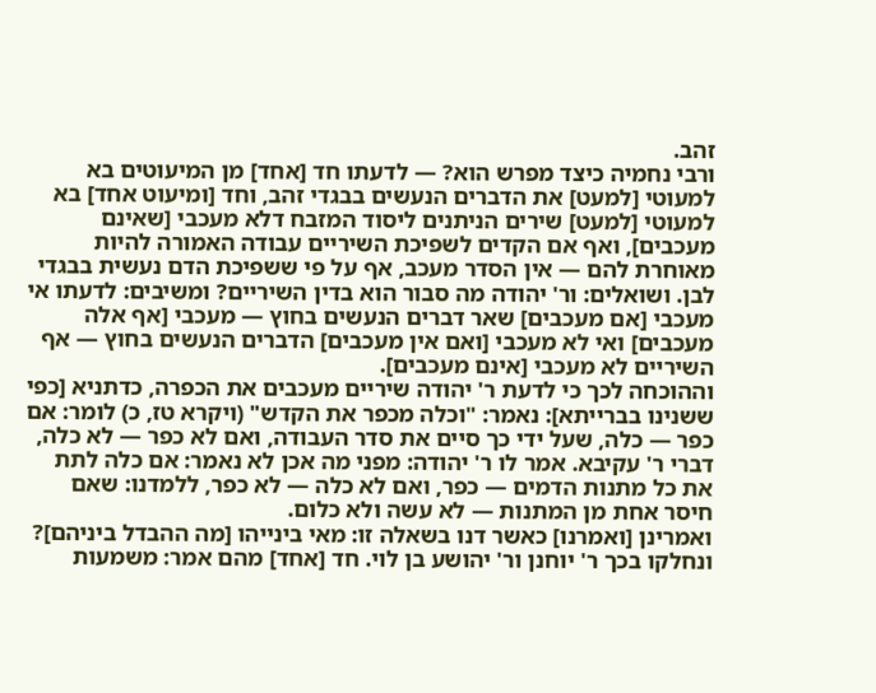זהב.
ורבי נחמיה כיצד מפרש הוא? — לדעתו חד [אחד] מן המיעוטים בא למעוטי [למעט] את הדברים הנעשים בבגדי זהב, וחד [ומיעוט אחד] בא למעוטי [למעט] שירים הניתנים ליסוד המזבח דלא מעכבי [שאינם מעכבים], ואף אם הקדים לשפיכת השיריים עבודה האמורה להיות מאוחרת להם — אין הסדר מעכב, אף על פי ששפיכת הדם נעשית בבגדי לבן. ושואלים: ור' יהודה מה סבור הוא בדין השיריים? ומשיבים: לדעתו אי מעכבי [אם מעכבים] שאר דברים הנעשים בחוץ — מעכבי [אף אלה מעכבים] ואי לא מעכבי [ואם אין מעכבים] הדברים הנעשים בחוץ — אף השיריים לא מעכבי [אינם מעכבים].
וההוכחה לכך כי לדעת ר' יהודה שיריים מעכבים את הכפרה, כדתניא [כפי ששנינו בברייתא]: נאמר: "וכלה מכפר את הקדש" (ויקרא טז, כ) לומר: אם כפר — כלה, שעל ידי כך סיים את סדר העבודה, ואם לא כפר — לא כלה, דברי ר' עקיבא. אמר לו ר' יהודה: מפני מה אכן לא נאמר: אם כלה לתת את כל מתנות הדמים — כפר, ואם לא כלה — לא כפר, ללמדנו: שאם חיסר אחת מן המתנות — לא עשה ולא כלום.
ואמרינן [ואמרנו] כאשר דנו בשאלה זו: מאי בינייהו [מה ההבדל ביניהם]? ונחלקו בכך ר' יוחנן ור' יהושע בן לוי. חד [אחד] מהם אמר: משמעות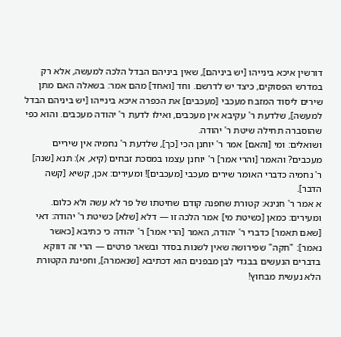דורשין איכא בינייהו [יש ביניהם], שאין ביניהם הבדל הלכה למעשה, אלא רק במדרש הפסוקים, כיצד יש לדרשם. וחד [ואחד] מהם אמר: בשאלה האם מתן שירים ליסוד המזבח מעכבי [מעכבים] את הכפרה איכא בינייהו [יש ביניהם הבדל למעשה], שלדעת ר' עקיבא אין מעכבים, ואילו לדעת ר' יהודה מעכבים. והוא כפי שהוסברה תחילה שיטת ר' יהודה.
ושואלים: ומי [והאם] אמר ר' יוחנן הכי [כך], שלדעת ר' נחמיה אין שיריים מעכבים? והאמר [והרי אמר] ר' יוחנן עצמו במסכת זבחים (קיא, א): תנא [שנה] ר' נחמיה כדברי האומר שירים מעכבי [מעכבים]! ומעירים: אכן, קשיא [קשה הדבר].
א אמר ר' חנינא: קטורת שחפנה קודם שחיטתו של פר לא עשה ולא כלום. ומעירים: כמאן [כשיטת מי] אמר הלכה זו — דלא [שלא] כשיטת ר' יהודה: דאי [שאם תאמר] כדברי ר' יהודה, האמר [הרי אמר] ר' יהודה כי כתיבא [כאשר נאמר]: "חקה" שפירושה שאין לשנות בסדר ובשאר פרטים — הרי זה דווקא בדברים הנעשים בבגדי לבן מבפנים הוא דכתיבא [שנאמרה], וחפינת הקטורת הלא נעשית מבחוץ!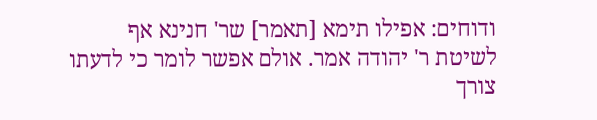ודוחים: אפילו תימא [תאמר] שר' חנינא אף לשיטת ר' יהודה אמר. אולם אפשר לומר כי לדעתו צורך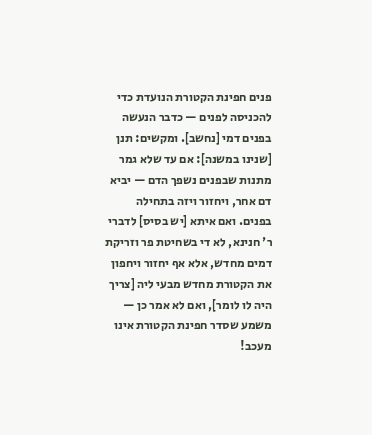פנים חפינת הקטורת הנועדת כדי להכניסה לפנים — כדבר הנעשה בפנים דמי [נחשב]. ומקשים: תנן [שנינו במשנה]: אם עד שלא גמר מתנות שבפנים נשפך הדם — יביא דם אחר, ויחזור ויזה בתחילה בפנים. ואם איתא [יש בסיס] לדברי ר' חנינא, לא די בשחיטת פר וזריקת דמים מחדש, אלא אף יחזור ויחפון את הקטורת מחדש מבעי ליה [צריך היה לו לומר], ואם לא אמר כן — משמע שסדר חפינת הקטורת אינו מעכב!